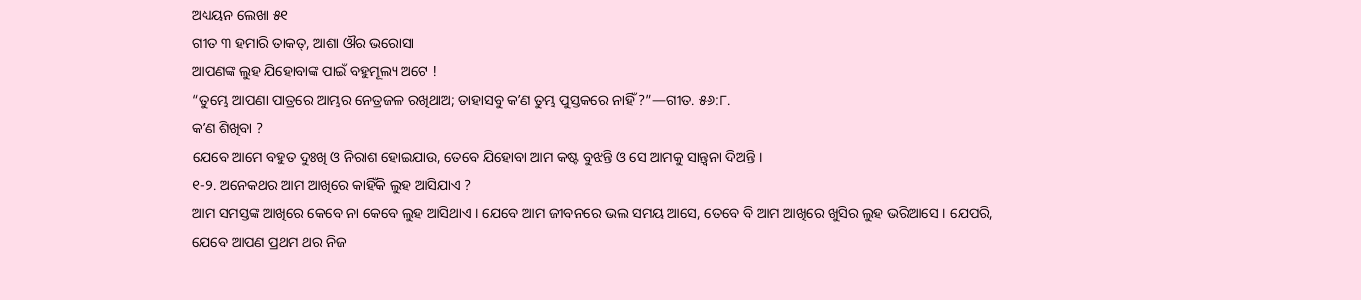ଅଧ୍ୟୟନ ଲେଖା ୫୧
ଗୀତ ୩ ହମାରି ତାକତ୍, ଆଶା ଔର ଭରୋସା
ଆପଣଙ୍କ ଲୁହ ଯିହୋବାଙ୍କ ପାଇଁ ବହୁମୂଲ୍ୟ ଅଟେ !
“ତୁମ୍ଭେ ଆପଣା ପାତ୍ରରେ ଆମ୍ଭର ନେତ୍ରଜଳ ରଖିଥାଅ; ତାହାସବୁ କʼଣ ତୁମ୍ଭ ପୁସ୍ତକରେ ନାହିଁ ?”—ଗୀତ. ୫୬:୮.
କʼଣ ଶିଖିବା ?
ଯେବେ ଆମେ ବହୁତ ଦୁଃଖି ଓ ନିରାଶ ହୋଇଯାଉ, ତେବେ ଯିହୋବା ଆମ କଷ୍ଟ ବୁଝନ୍ତି ଓ ସେ ଆମକୁ ସାନ୍ତ୍ୱନା ଦିଅନ୍ତି ।
୧-୨. ଅନେକଥର ଆମ ଆଖିରେ କାହିଁକି ଲୁହ ଆସିଯାଏ ?
ଆମ ସମସ୍ତଙ୍କ ଆଖିରେ କେବେ ନା କେବେ ଲୁହ ଆସିଥାଏ । ଯେବେ ଆମ ଜୀବନରେ ଭଲ ସମୟ ଆସେ, ତେବେ ବି ଆମ ଆଖିରେ ଖୁସିର ଲୁହ ଭରିଆସେ । ଯେପରି, ଯେବେ ଆପଣ ପ୍ରଥମ ଥର ନିଜ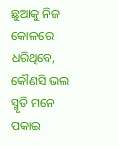ଛୁଆକୁ ନିଜ କୋଳରେ ଧରିଥିବେ, କୌଣସି ଭଲ ସ୍ମୃତି ମନେ ପକାଇ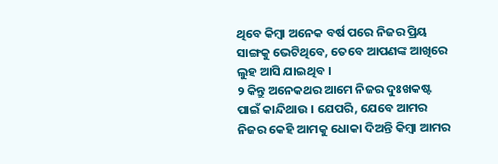ଥିବେ କିମ୍ବା ଅନେକ ବର୍ଷ ପରେ ନିଜର ପ୍ରିୟ ସାଙ୍ଗକୁ ଭେଟିଥିବେ, ତେବେ ଆପଣଙ୍କ ଆଖିରେ ଲୁହ ଆସି ଯାଇଥିବ ।
୨ କିନ୍ତୁ ଅନେକଥର ଆମେ ନିଜର ଦୁଃଖକଷ୍ଟ ପାଇଁ କାନ୍ଦିଥାଉ । ଯେପରି, ଯେବେ ଆମର ନିଜର କେହି ଆମକୁ ଧୋକା ଦିଅନ୍ତି କିମ୍ବା ଆମର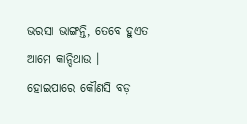ଭରସା ଭାଙ୍ଗନ୍ତି, ତେବେ ହୁଏତ ଆମେ କାନ୍ଦିଥାଉ । ହୋଇପାରେ କୌଣସି ବଡ଼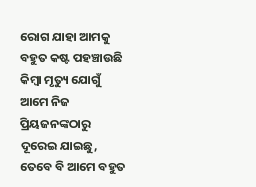ରୋଗ ଯାହା ଆମକୁ ବହୁତ କଷ୍ଟ ପହଞ୍ଚାଉଛି କିମ୍ବା ମୃତ୍ୟୁ ଯୋଗୁଁ ଆମେ ନିଜ ପ୍ରିୟଜନଙ୍କଠାରୁ ଦୂରେଇ ଯାଇଛୁ, ତେବେ ବି ଆମେ ବହୁତ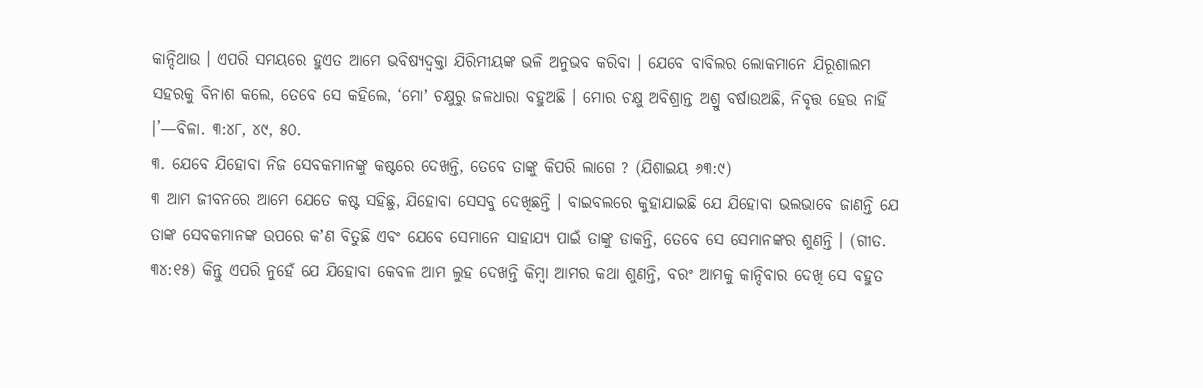କାନ୍ଦିଥାଉ । ଏପରି ସମୟରେ ହୁଏତ ଆମେ ଭବିଷ୍ୟଦ୍ବକ୍ତା ଯିରିମୀୟଙ୍କ ଭଳି ଅନୁଭବ କରିବା । ଯେବେ ବାବିଲର ଲୋକମାନେ ଯିରୂଶାଲମ ସହରକୁ ବିନାଶ କଲେ, ତେବେ ସେ କହିଲେ, ‘ମୋʼ ଚକ୍ଷୁରୁ ଜଳଧାରା ବହୁଅଛି । ମୋର ଚକ୍ଷୁ ଅବିଶ୍ରାନ୍ତ ଅଶ୍ରୁ ବର୍ଷାଉଅଛି, ନିବୃତ୍ତ ହେଉ ନାହିଁ ।’—ବିଳା. ୩:୪୮, ୪୯, ୫୦.
୩. ଯେବେ ଯିହୋବା ନିଜ ସେବକମାନଙ୍କୁ କଷ୍ଟରେ ଦେଖନ୍ତି, ତେବେ ତାଙ୍କୁ କିପରି ଲାଗେ ? (ଯିଶାଇୟ ୬୩:୯)
୩ ଆମ ଜୀବନରେ ଆମେ ଯେତେ କଷ୍ଟ ସହିଛୁ, ଯିହୋବା ସେସବୁ ଦେଖିଛନ୍ତି । ବାଇବଲରେ କୁହାଯାଇଛି ଯେ ଯିହୋବା ଭଲଭାବେ ଜାଣନ୍ତି ଯେ ତାଙ୍କ ସେବକମାନଙ୍କ ଉପରେ କʼଣ ବିତୁଛି ଏବଂ ଯେବେ ସେମାନେ ସାହାଯ୍ୟ ପାଇଁ ତାଙ୍କୁ ଡାକନ୍ତି, ତେବେ ସେ ସେମାନଙ୍କର ଶୁଣନ୍ତି । (ଗୀତ. ୩୪:୧୫) କିନ୍ତୁ ଏପରି ନୁହେଁ ଯେ ଯିହୋବା କେବଳ ଆମ ଲୁହ ଦେଖନ୍ତି କିମ୍ବା ଆମର କଥା ଶୁଣନ୍ତି, ବରଂ ଆମକୁ କାନ୍ଦିବାର ଦେଖି ସେ ବହୁତ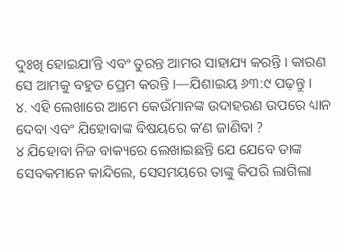ଦୁଃଖି ହୋଇଯାʼନ୍ତି ଏବଂ ତୁରନ୍ତ ଆମର ସାହାଯ୍ୟ କରନ୍ତି । କାରଣ ସେ ଆମକୁ ବହୁତ ପ୍ରେମ କରନ୍ତି ।—ଯିଶାଇୟ ୬୩:୯ ପଢ଼ନ୍ତୁ ।
୪. ଏହି ଲେଖାରେ ଆମେ କେଉଁମାନଙ୍କ ଉଦାହରଣ ଉପରେ ଧ୍ୟାନ ଦେବା ଏବଂ ଯିହୋବାଙ୍କ ବିଷୟରେ କʼଣ ଜାଣିବା ?
୪ ଯିହୋବା ନିଜ ବାକ୍ୟରେ ଲେଖାଇଛନ୍ତି ଯେ ଯେବେ ତାଙ୍କ ସେବକମାନେ କାନ୍ଦିଲେ, ସେସମୟରେ ତାଙ୍କୁ କିପରି ଲାଗିଲା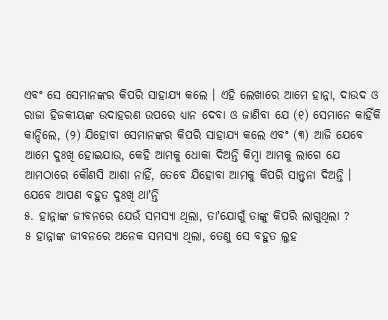ଏବଂ ସେ ସେମାନଙ୍କର କିପରି ସାହାଯ୍ୟ କଲେ । ଏହି ଲେଖାରେ ଆମେ ହାନ୍ନା, ଦାଉଦ ଓ ରାଜା ହିଜକୀୟଙ୍କ ଉଦାହରଣ ଉପରେ ଧ୍ୟାନ ଦେବା ଓ ଜାଣିବା ଯେ (୧) ସେମାନେ କାହିଁକି କାନ୍ଦିଲେ, (୨) ଯିହୋବା ସେମାନଙ୍କର କିପରି ସାହାଯ୍ୟ କଲେ ଏବଂ (୩) ଆଜି ଯେବେ ଆମେ ଦୁଃଖି ହୋଇଯାଉ, କେହି ଆମକୁ ଧୋକା ଦିଅନ୍ତି କିମ୍ବା ଆମକୁ ଲାଗେ ଯେ ଆମଠାରେ କୌଣସି ଆଶା ନାହିଁ, ତେବେ ଯିହୋବା ଆମକୁ କିପରି ସାନ୍ତ୍ୱନା ଦିଅନ୍ତି ।
ଯେବେ ଆପଣ ବହୁତ ଦୁଃଖି ଥାʼନ୍ତି
୫. ହାନ୍ନାଙ୍କ ଜୀବନରେ ଯେଉଁ ସମସ୍ୟା ଥିଲା, ତାʼଯୋଗୁଁ ତାଙ୍କୁ କିପରି ଲାଗୁଥିଲା ?
୫ ହାନ୍ନାଙ୍କ ଜୀବନରେ ଅନେକ ସମସ୍ୟା ଥିଲା, ତେଣୁ ସେ ବହୁତ ଲୁହ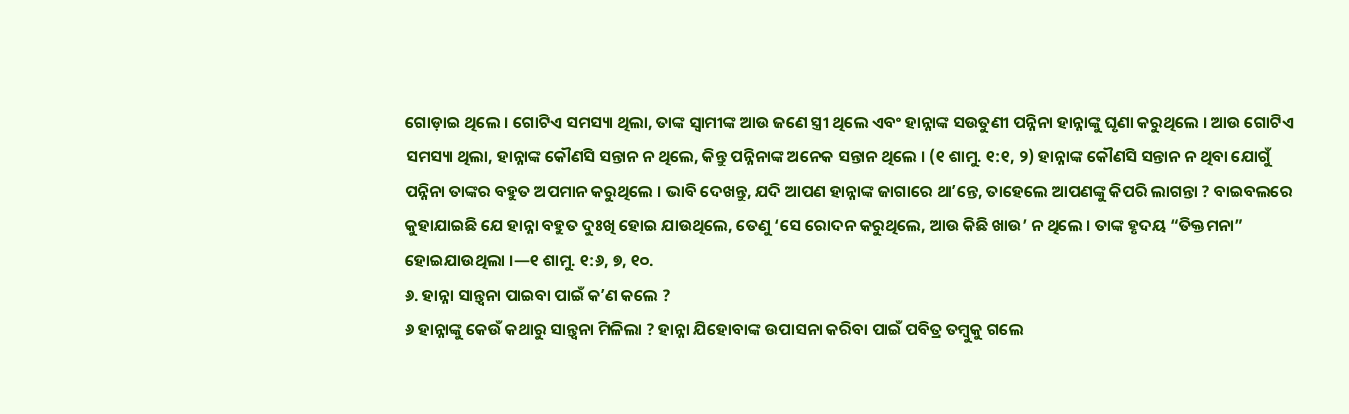ଗୋଡ଼ାଇ ଥିଲେ । ଗୋଟିଏ ସମସ୍ୟା ଥିଲା, ତାଙ୍କ ସ୍ୱାମୀଙ୍କ ଆଉ ଜଣେ ସ୍ତ୍ରୀ ଥିଲେ ଏବଂ ହାନ୍ନାଙ୍କ ସଉତୁଣୀ ପନ୍ନିନା ହାନ୍ନାଙ୍କୁ ଘୃଣା କରୁଥିଲେ । ଆଉ ଗୋଟିଏ ସମସ୍ୟା ଥିଲା, ହାନ୍ନାଙ୍କ କୌଣସି ସନ୍ତାନ ନ ଥିଲେ, କିନ୍ତୁ ପନ୍ନିନାଙ୍କ ଅନେକ ସନ୍ତାନ ଥିଲେ । (୧ ଶାମୁ. ୧:୧, ୨) ହାନ୍ନାଙ୍କ କୌଣସି ସନ୍ତାନ ନ ଥିବା ଯୋଗୁଁ ପନ୍ନିନା ତାଙ୍କର ବହୁତ ଅପମାନ କରୁଥିଲେ । ଭାବି ଦେଖନ୍ତୁ, ଯଦି ଆପଣ ହାନ୍ନାଙ୍କ ଜାଗାରେ ଥାʼନ୍ତେ, ତାହେଲେ ଆପଣଙ୍କୁ କିପରି ଲାଗନ୍ତା ? ବାଇବଲରେ କୁହାଯାଇଛି ଯେ ହାନ୍ନା ବହୁତ ଦୁଃଖି ହୋଇ ଯାଉଥିଲେ, ତେଣୁ ‘ସେ ରୋଦନ କରୁଥିଲେ, ଆଉ କିଛି ଖାଉ’ ନ ଥିଲେ । ତାଙ୍କ ହୃଦୟ “ତିକ୍ତମନା” ହୋଇଯାଉଥିଲା ।—୧ ଶାମୁ. ୧:୬, ୭, ୧୦.
୬. ହାନ୍ନା ସାନ୍ତ୍ୱନା ପାଇବା ପାଇଁ କʼଣ କଲେ ?
୬ ହାନ୍ନାଙ୍କୁ କେଉଁ କଥାରୁ ସାନ୍ତ୍ୱନା ମିଳିଲା ? ହାନ୍ନା ଯିହୋବାଙ୍କ ଉପାସନା କରିବା ପାଇଁ ପବିତ୍ର ତମ୍ବୁକୁ ଗଲେ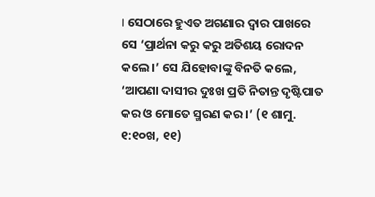। ସେଠାରେ ହୁଏତ ଅଗଣାର ଦ୍ୱାର ପାଖରେ ସେ ‘ପ୍ରାର୍ଥନା କରୁ କରୁ ଅତିଶୟ ରୋଦନ କଲେ ।’ ସେ ଯିହୋବାଙ୍କୁ ବିନତି କଲେ, ‘ଆପଣା ଦାସୀର ଦୁଃଖ ପ୍ରତି ନିତାନ୍ତ ଦୃଷ୍ଟିପାତ କର ଓ ମୋତେ ସ୍ମରଣ କର ।’ (୧ ଶାମୁ. ୧:୧୦ଖ, ୧୧)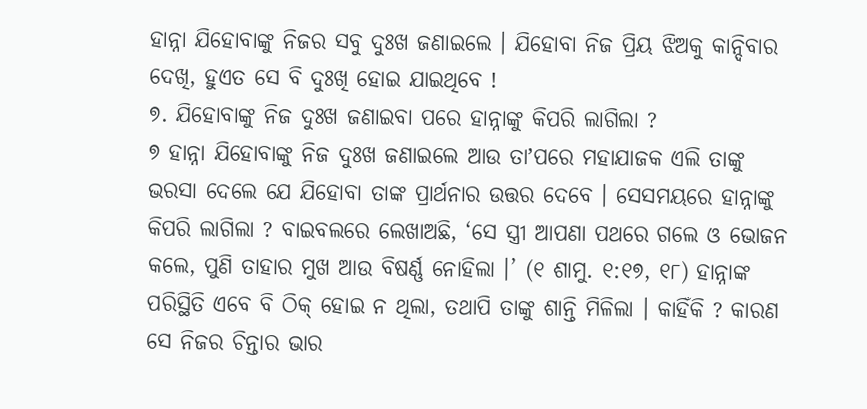ହାନ୍ନା ଯିହୋବାଙ୍କୁ ନିଜର ସବୁ ଦୁଃଖ ଜଣାଇଲେ । ଯିହୋବା ନିଜ ପ୍ରିୟ ଝିଅକୁ କାନ୍ଦିବାର ଦେଖି, ହୁଏତ ସେ ବି ଦୁଃଖି ହୋଇ ଯାଇଥିବେ !
୭. ଯିହୋବାଙ୍କୁ ନିଜ ଦୁଃଖ ଜଣାଇବା ପରେ ହାନ୍ନାଙ୍କୁ କିପରି ଲାଗିଲା ?
୭ ହାନ୍ନା ଯିହୋବାଙ୍କୁ ନିଜ ଦୁଃଖ ଜଣାଇଲେ ଆଉ ତାʼପରେ ମହାଯାଜକ ଏଲି ତାଙ୍କୁ ଭରସା ଦେଲେ ଯେ ଯିହୋବା ତାଙ୍କ ପ୍ରାର୍ଥନାର ଉତ୍ତର ଦେବେ । ସେସମୟରେ ହାନ୍ନାଙ୍କୁ କିପରି ଲାଗିଲା ? ବାଇବଲରେ ଲେଖାଅଛି, ‘ସେ ସ୍ତ୍ରୀ ଆପଣା ପଥରେ ଗଲେ ଓ ଭୋଜନ କଲେ, ପୁଣି ତାହାର ମୁଖ ଆଉ ବିଷର୍ଣ୍ଣ ନୋହିଲା ।’ (୧ ଶାମୁ. ୧:୧୭, ୧୮) ହାନ୍ନାଙ୍କ ପରିସ୍ଥିତି ଏବେ ବି ଠିକ୍ ହୋଇ ନ ଥିଲା, ତଥାପି ତାଙ୍କୁ ଶାନ୍ତି ମିଳିଲା । କାହିଁକି ? କାରଣ ସେ ନିଜର ଚିନ୍ତାର ଭାର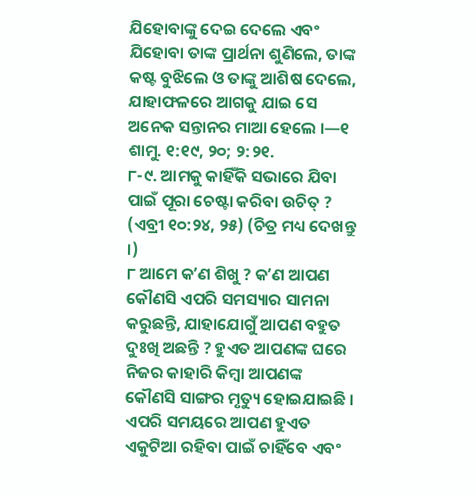ଯିହୋବାଙ୍କୁ ଦେଇ ଦେଲେ ଏବଂ ଯିହୋବା ତାଙ୍କ ପ୍ରାର୍ଥନା ଶୁଣିଲେ, ତାଙ୍କ କଷ୍ଟ ବୁଝିଲେ ଓ ତାଙ୍କୁ ଆଶିଷ ଦେଲେ, ଯାହାଫଳରେ ଆଗକୁ ଯାଇ ସେ ଅନେକ ସନ୍ତାନର ମାଆ ହେଲେ ।—୧ ଶାମୁ. ୧:୧୯, ୨୦; ୨:୨୧.
୮-୯. ଆମକୁ କାହିଁକି ସଭାରେ ଯିବା ପାଇଁ ପୂରା ଚେଷ୍ଟା କରିବା ଉଚିତ୍ ? (ଏବ୍ରୀ ୧୦:୨୪, ୨୫) (ଚିତ୍ର ମଧ୍ୟ ଦେଖନ୍ତୁ ।)
୮ ଆମେ କʼଣ ଶିଖୁ ? କʼଣ ଆପଣ କୌଣସି ଏପରି ସମସ୍ୟାର ସାମନା କରୁଛନ୍ତି, ଯାହାଯୋଗୁଁ ଆପଣ ବହୁତ ଦୁଃଖି ଅଛନ୍ତି ? ହୁଏତ ଆପଣଙ୍କ ଘରେ ନିଜର କାହାରି କିମ୍ବା ଆପଣଙ୍କ କୌଣସି ସାଙ୍ଗର ମୃତ୍ୟୁ ହୋଇଯାଇଛି । ଏପରି ସମୟରେ ଆପଣ ହୁଏତ ଏକୁଟିଆ ରହିବା ପାଇଁ ଚାହିଁବେ ଏବଂ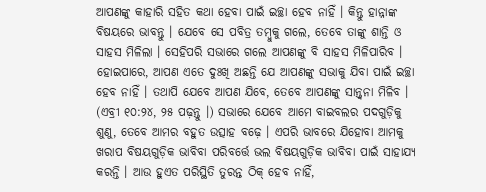ଆପଣଙ୍କୁ କାହାରି ସହିତ କଥା ହେବା ପାଇଁ ଇଚ୍ଛା ହେବ ନାହିଁ । କିନ୍ତୁ ହାନ୍ନାଙ୍କ ବିଷୟରେ ଭାବନ୍ତୁ । ଯେବେ ସେ ପବିତ୍ର ତମ୍ବୁକୁ ଗଲେ, ତେବେ ତାଙ୍କୁ ଶାନ୍ତି ଓ ସାହସ ମିଳିଲା । ସେହିପରି ସଭାରେ ଗଲେ ଆପଣଙ୍କୁ ବି ସାହସ ମିଳିପାରିବ । ହୋଇପାରେ, ଆପଣ ଏତେ ଦୁଃଖି ଅଛନ୍ତି ଯେ ଆପଣଙ୍କୁ ସଭାକୁ ଯିବା ପାଇଁ ଇଚ୍ଛା ହେବ ନାହିଁ । ତଥାପି ଯେବେ ଆପଣ ଯିବେ, ତେବେ ଆପଣଙ୍କୁ ସାନ୍ତ୍ୱନା ମିଳିବ । (ଏବ୍ରୀ ୧୦:୨୪, ୨୫ ପଢ଼ନ୍ତୁ ।) ସଭାରେ ଯେବେ ଆମେ ବାଇବଲର ପଦଗୁଡ଼ିକୁ ଶୁଣୁ, ତେବେ ଆମର ବହୁତ ଉତ୍ସାହ ବଢ଼େ । ଏପରି ଭାବରେ ଯିହୋବା ଆମକୁ ଖରାପ ବିଷୟଗୁଡ଼ିକ ଭାବିବା ପରିବର୍ତ୍ତେ ଭଲ ବିଷୟଗୁଡ଼ିକ ଭାବିବା ପାଇଁ ସାହାଯ୍ୟ କରନ୍ତି । ଆଉ ହୁଏତ ପରିସ୍ଥିତି ତୁରନ୍ତ ଠିକ୍ ହେବ ନାହିଁ,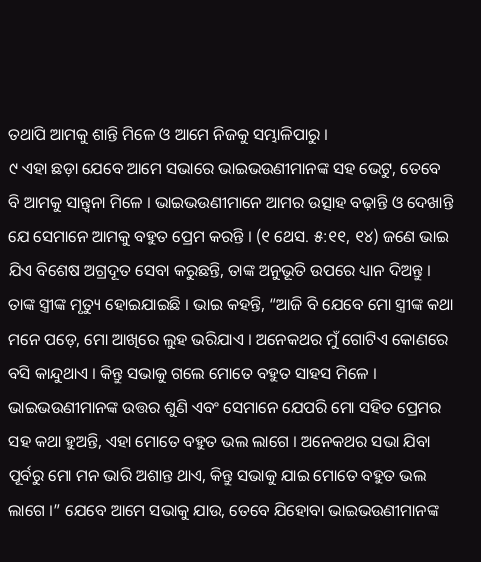ତଥାପି ଆମକୁ ଶାନ୍ତି ମିଳେ ଓ ଆମେ ନିଜକୁ ସମ୍ଭାଳିପାରୁ ।
୯ ଏହା ଛଡ଼ା ଯେବେ ଆମେ ସଭାରେ ଭାଇଭଉଣୀମାନଙ୍କ ସହ ଭେଟୁ, ତେବେ ବି ଆମକୁ ସାନ୍ତ୍ୱନା ମିଳେ । ଭାଇଭଉଣୀମାନେ ଆମର ଉତ୍ସାହ ବଢ଼ାନ୍ତି ଓ ଦେଖାନ୍ତି ଯେ ସେମାନେ ଆମକୁ ବହୁତ ପ୍ରେମ କରନ୍ତି । (୧ ଥେସ. ୫:୧୧, ୧୪) ଜଣେ ଭାଇ ଯିଏ ବିଶେଷ ଅଗ୍ରଦୂତ ସେବା କରୁଛନ୍ତି, ତାଙ୍କ ଅନୁଭୂତି ଉପରେ ଧ୍ୟାନ ଦିଅନ୍ତୁ । ତାଙ୍କ ସ୍ତ୍ରୀଙ୍କ ମୃତ୍ୟୁ ହୋଇଯାଇଛି । ଭାଇ କହନ୍ତି, “ଆଜି ବି ଯେବେ ମୋ ସ୍ତ୍ରୀଙ୍କ କଥା ମନେ ପଡ଼େ, ମୋ ଆଖିରେ ଲୁହ ଭରିଯାଏ । ଅନେକଥର ମୁଁ ଗୋଟିଏ କୋଣରେ ବସି କାନ୍ଦୁଥାଏ । କିନ୍ତୁ ସଭାକୁ ଗଲେ ମୋତେ ବହୁତ ସାହସ ମିଳେ । ଭାଇଭଉଣୀମାନଙ୍କ ଉତ୍ତର ଶୁଣି ଏବଂ ସେମାନେ ଯେପରି ମୋ ସହିତ ପ୍ରେମର ସହ କଥା ହୁଅନ୍ତି, ଏହା ମୋତେ ବହୁତ ଭଲ ଲାଗେ । ଅନେକଥର ସଭା ଯିବା ପୂର୍ବରୁ ମୋ ମନ ଭାରି ଅଶାନ୍ତ ଥାଏ, କିନ୍ତୁ ସଭାକୁ ଯାଇ ମୋତେ ବହୁତ ଭଲ ଲାଗେ ।” ଯେବେ ଆମେ ସଭାକୁ ଯାଉ, ତେବେ ଯିହୋବା ଭାଇଭଉଣୀମାନଙ୍କ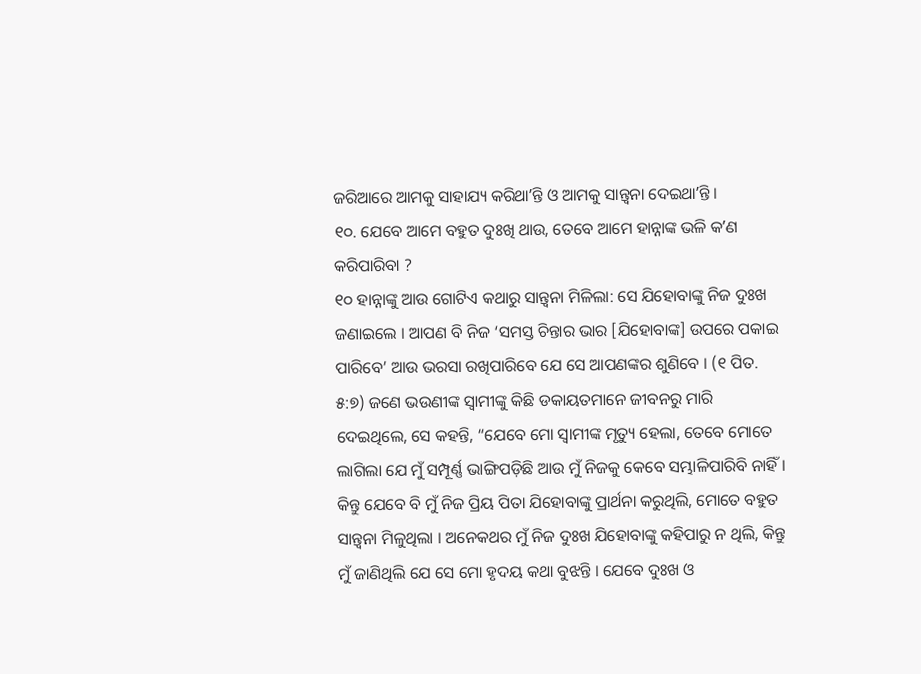ଜରିଆରେ ଆମକୁ ସାହାଯ୍ୟ କରିଥାʼନ୍ତି ଓ ଆମକୁ ସାନ୍ତ୍ୱନା ଦେଇଥାʼନ୍ତି ।
୧୦. ଯେବେ ଆମେ ବହୁତ ଦୁଃଖି ଥାଉ, ତେବେ ଆମେ ହାନ୍ନାଙ୍କ ଭଳି କʼଣ କରିପାରିବା ?
୧୦ ହାନ୍ନାଙ୍କୁ ଆଉ ଗୋଟିଏ କଥାରୁ ସାନ୍ତ୍ୱନା ମିଳିଲା: ସେ ଯିହୋବାଙ୍କୁ ନିଜ ଦୁଃଖ ଜଣାଇଲେ । ଆପଣ ବି ନିଜ ‘ସମସ୍ତ ଚିନ୍ତାର ଭାର [ଯିହୋବାଙ୍କ] ଉପରେ ପକାଇ ପାରିବେ’ ଆଉ ଭରସା ରଖିପାରିବେ ଯେ ସେ ଆପଣଙ୍କର ଶୁଣିବେ । (୧ ପିତ. ୫:୭) ଜଣେ ଭଉଣୀଙ୍କ ସ୍ୱାମୀଙ୍କୁ କିଛି ଡକାୟତମାନେ ଜୀବନରୁ ମାରି ଦେଇଥିଲେ, ସେ କହନ୍ତି, “ଯେବେ ମୋ ସ୍ୱାମୀଙ୍କ ମୃତ୍ୟୁ ହେଲା, ତେବେ ମୋତେ ଲାଗିଲା ଯେ ମୁଁ ସମ୍ପୂର୍ଣ୍ଣ ଭାଙ୍ଗିପଡ଼ିଛି ଆଉ ମୁଁ ନିଜକୁ କେବେ ସମ୍ଭାଳିପାରିବି ନାହିଁ । କିନ୍ତୁ ଯେବେ ବି ମୁଁ ନିଜ ପ୍ରିୟ ପିତା ଯିହୋବାଙ୍କୁ ପ୍ରାର୍ଥନା କରୁଥିଲି, ମୋତେ ବହୁତ ସାନ୍ତ୍ୱନା ମିଳୁଥିଲା । ଅନେକଥର ମୁଁ ନିଜ ଦୁଃଖ ଯିହୋବାଙ୍କୁ କହିପାରୁ ନ ଥିଲି, କିନ୍ତୁ ମୁଁ ଜାଣିଥିଲି ଯେ ସେ ମୋ ହୃଦୟ କଥା ବୁଝନ୍ତି । ଯେବେ ଦୁଃଖ ଓ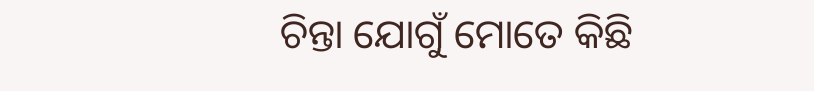ଚିନ୍ତା ଯୋଗୁଁ ମୋତେ କିଛି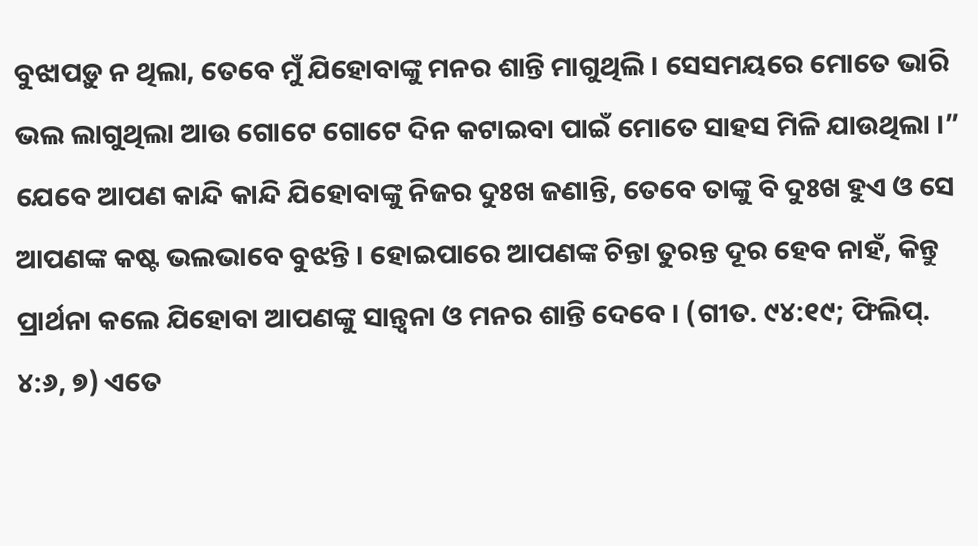ବୁଝାପଡ଼ୁ ନ ଥିଲା, ତେବେ ମୁଁ ଯିହୋବାଙ୍କୁ ମନର ଶାନ୍ତି ମାଗୁଥିଲି । ସେସମୟରେ ମୋତେ ଭାରି ଭଲ ଲାଗୁଥିଲା ଆଉ ଗୋଟେ ଗୋଟେ ଦିନ କଟାଇବା ପାଇଁ ମୋତେ ସାହସ ମିଳି ଯାଉଥିଲା ।” ଯେବେ ଆପଣ କାନ୍ଦି କାନ୍ଦି ଯିହୋବାଙ୍କୁ ନିଜର ଦୁଃଖ ଜଣାନ୍ତି, ତେବେ ତାଙ୍କୁ ବି ଦୁଃଖ ହୁଏ ଓ ସେ ଆପଣଙ୍କ କଷ୍ଟ ଭଲଭାବେ ବୁଝନ୍ତି । ହୋଇପାରେ ଆପଣଙ୍କ ଚିନ୍ତା ତୁରନ୍ତ ଦୂର ହେବ ନାହଁ, କିନ୍ତୁ ପ୍ରାର୍ଥନା କଲେ ଯିହୋବା ଆପଣଙ୍କୁ ସାନ୍ତ୍ୱନା ଓ ମନର ଶାନ୍ତି ଦେବେ । (ଗୀତ. ୯୪:୧୯; ଫିଲିପ୍. ୪:୬, ୭) ଏତେ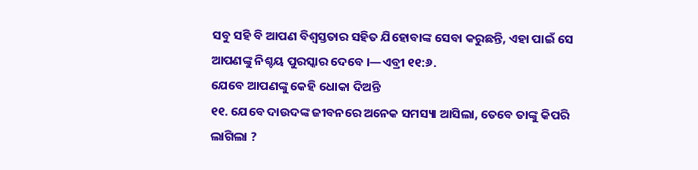ସବୁ ସହି ବି ଆପଣ ବିଶ୍ୱସ୍ତତାର ସହିତ ଯିହୋବାଙ୍କ ସେବା କରୁଛନ୍ତି, ଏହା ପାଇଁ ସେ ଆପଣଙ୍କୁ ନିଶ୍ଚୟ ପୁରସ୍କାର ଦେବେ ।—ଏବ୍ରୀ ୧୧:୬.
ଯେବେ ଆପଣଙ୍କୁ କେହି ଧୋକା ଦିଅନ୍ତି
୧୧. ଯେବେ ଦାଉଦଙ୍କ ଜୀବନରେ ଅନେକ ସମସ୍ୟା ଆସିଲା, ତେବେ ତାଙ୍କୁ କିପରି ଲାଗିଲା ?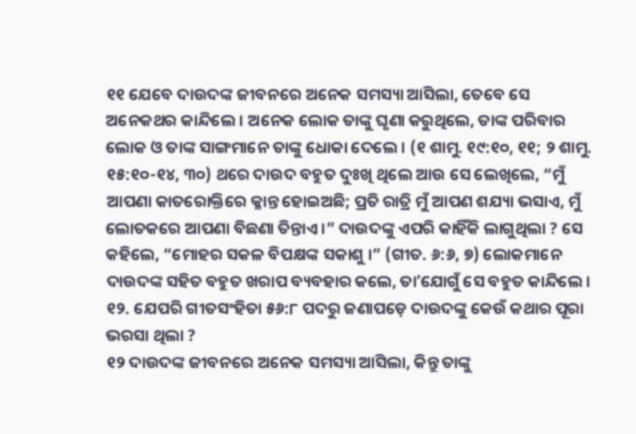୧୧ ଯେବେ ଦାଉଦଙ୍କ ଜୀବନରେ ଅନେକ ସମସ୍ୟା ଆସିଲା, ତେବେ ସେ ଅନେକଥର କାନ୍ଦିଲେ । ଅନେକ ଲୋକ ତାଙ୍କୁ ଘୃଣା କରୁଥିଲେ, ତାଙ୍କ ପରିବାର ଲୋକ ଓ ତାଙ୍କ ସାଙ୍ଗମାନେ ତାଙ୍କୁ ଧୋକା ଦେଲେ । (୧ ଶାମୁ. ୧୯:୧୦, ୧୧; ୨ ଶାମୁ. ୧୫:୧୦-୧୪, ୩୦) ଥରେ ଦାଉଦ ବହୁତ ଦୁଃଖି ଥିଲେ ଆଉ ସେ ଲେଖିଲେ, “ମୁଁ ଆପଣା କାତରୋକ୍ତିରେ କ୍ଳାନ୍ତ ହୋଇଅଛି; ପ୍ରତି ରାତ୍ରି ମୁଁ ଆପଣ ଶଯ୍ୟା ଭସାଏ, ମୁଁ ଲୋତକରେ ଆପଣା ବିଛଣା ତିନ୍ତାଏ ।” ଦାଉଦଙ୍କୁ ଏପରି କାହିଁକି ଲାଗୁଥିଲା ? ସେ କହିଲେ, “ମୋହର ସକଳ ବିପକ୍ଷଙ୍କ ସକାଶୁ ।” (ଗୀତ. ୬:୬, ୭) ଲୋକମାନେ ଦାଉଦଙ୍କ ସହିତ ବହୁତ ଖରାପ ବ୍ୟବହାର କଲେ, ତାʼଯୋଗୁଁ ସେ ବହୁତ କାନ୍ଦିଲେ ।
୧୨. ଯେପରି ଗୀତସଂହିତା ୫୬:୮ ପଦରୁ ଜଣାପଡ଼େ ଦାଉଦଙ୍କୁ କେଉଁ କଥାର ପୂରା ଭରସା ଥିଲା ?
୧୨ ଦାଉଦଙ୍କ ଜୀବନରେ ଅନେକ ସମସ୍ୟା ଆସିଲା, କିନ୍ତୁ ତାଙ୍କୁ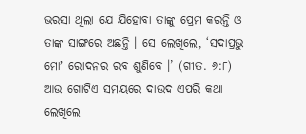ଭରସା ଥିଲା ଯେ ଯିହୋବା ତାଙ୍କୁ ପ୍ରେମ କରନ୍ତି ଓ ତାଙ୍କ ସାଙ୍ଗରେ ଅଛନ୍ତି । ସେ ଲେଖିଲେ, ‘ସଦାପ୍ରଭୁ ମୋʼ ରୋଦନର ରବ ଶୁଣିବେ ।’ (ଗୀତ. ୬:୮) ଆଉ ଗୋଟିଏ ସମୟରେ ଦାଉଦ ଏପରି କଥା ଲେଖିଲେ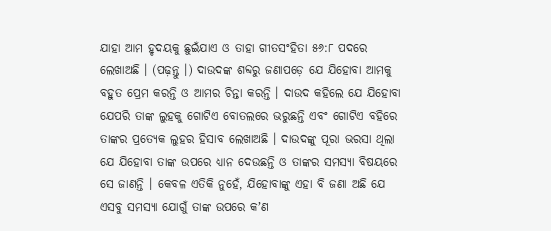ଯାହା ଆମ ହୃଦୟକୁ ଛୁଇଁଯାଏ ଓ ତାହା ଗୀତସଂହିତା ୫୬:୮ ପଦରେ ଲେଖାଅଛି । (ପଢ଼ନ୍ତୁ ।) ଦାଉଦଙ୍କ ଶବ୍ଦରୁ ଜଣାପଡ଼େ ଯେ ଯିହୋବା ଆମକୁ ବହୁତ ପ୍ରେମ କରନ୍ତି ଓ ଆମର ଚିନ୍ତା କରନ୍ତି । ଦାଉଦ କହିଲେ ଯେ ଯିହୋବା ଯେପରି ତାଙ୍କ ଲୁହକୁ ଗୋଟିଏ ବୋତଲରେ ଭରୁଛନ୍ତି ଏବଂ ଗୋଟିଏ ବହିରେ ତାଙ୍କର ପ୍ରତ୍ୟେକ ଲୁହର ହିସାବ ଲେଖାଅଛି । ଦାଉଦଙ୍କୁ ପୂରା ଭରସା ଥିଲା ଯେ ଯିହୋବା ତାଙ୍କ ଉପରେ ଧ୍ୟାନ ଦେଉଛନ୍ତି ଓ ତାଙ୍କର ସମସ୍ୟା ବିଷୟରେ ସେ ଜାଣନ୍ତି । କେବଳ ଏତିକି ନୁହେଁ, ଯିହୋବାଙ୍କୁ ଏହା ବି ଜଣା ଅଛି ଯେ ଏସବୁ ସମସ୍ୟା ଯୋଗୁଁ ତାଙ୍କ ଉପରେ କʼଣ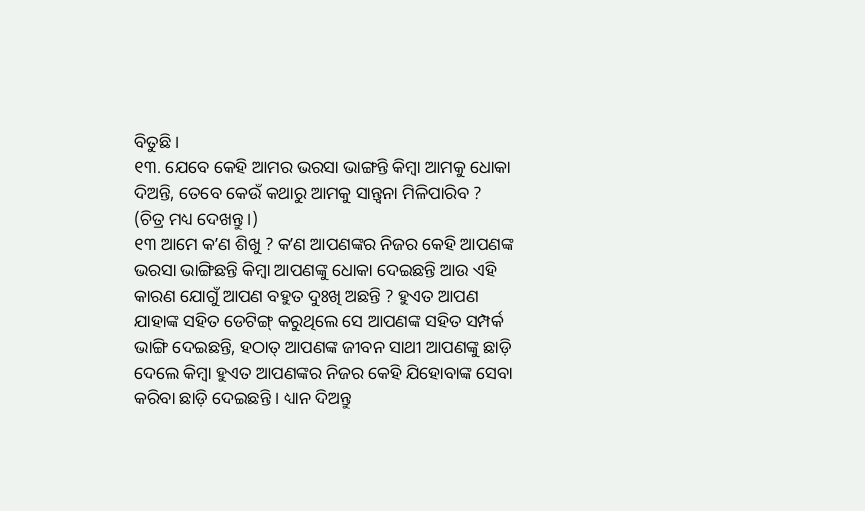ବିତୁଛି ।
୧୩. ଯେବେ କେହି ଆମର ଭରସା ଭାଙ୍ଗନ୍ତି କିମ୍ବା ଆମକୁ ଧୋକା ଦିଅନ୍ତି, ତେବେ କେଉଁ କଥାରୁ ଆମକୁ ସାନ୍ତ୍ୱନା ମିଳିପାରିବ ? (ଚିତ୍ର ମଧ୍ୟ ଦେଖନ୍ତୁ ।)
୧୩ ଆମେ କʼଣ ଶିଖୁ ? କʼଣ ଆପଣଙ୍କର ନିଜର କେହି ଆପଣଙ୍କ ଭରସା ଭାଙ୍ଗିଛନ୍ତି କିମ୍ବା ଆପଣଙ୍କୁ ଧୋକା ଦେଇଛନ୍ତି ଆଉ ଏହି କାରଣ ଯୋଗୁଁ ଆପଣ ବହୁତ ଦୁଃଖି ଅଛନ୍ତି ? ହୁଏତ ଆପଣ ଯାହାଙ୍କ ସହିତ ଡେଟିଙ୍ଗ୍ କରୁଥିଲେ ସେ ଆପଣଙ୍କ ସହିତ ସମ୍ପର୍କ ଭାଙ୍ଗି ଦେଇଛନ୍ତି, ହଠାତ୍ ଆପଣଙ୍କ ଜୀବନ ସାଥୀ ଆପଣଙ୍କୁ ଛାଡ଼ି ଦେଲେ କିମ୍ବା ହୁଏତ ଆପଣଙ୍କର ନିଜର କେହି ଯିହୋବାଙ୍କ ସେବା କରିବା ଛାଡ଼ି ଦେଇଛନ୍ତି । ଧ୍ୟାନ ଦିଅନ୍ତୁ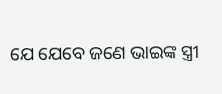ଯେ ଯେବେ ଜଣେ ଭାଇଙ୍କ ସ୍ତ୍ରୀ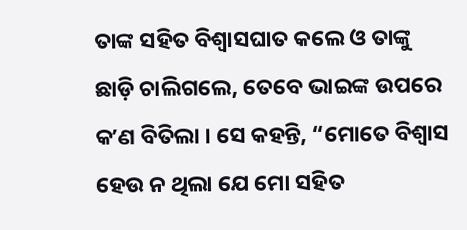ତାଙ୍କ ସହିତ ବିଶ୍ୱାସଘାତ କଲେ ଓ ତାଙ୍କୁ ଛାଡ଼ି ଚାଲିଗଲେ, ତେବେ ଭାଇଙ୍କ ଉପରେ କʼଣ ବିତିଲା । ସେ କହନ୍ତି, “ମୋତେ ବିଶ୍ୱାସ ହେଉ ନ ଥିଲା ଯେ ମୋ ସହିତ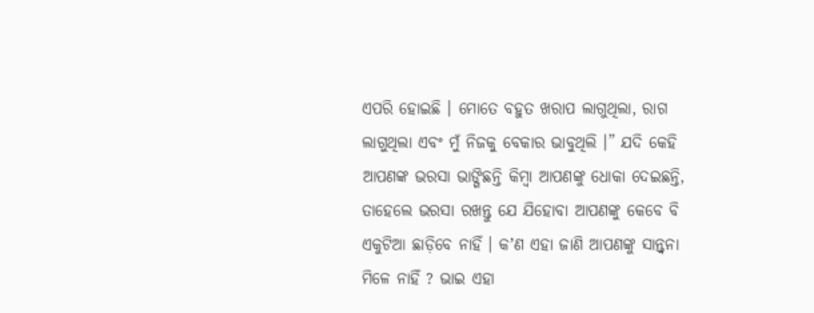ଏପରି ହୋଇଛି । ମୋତେ ବହୁତ ଖରାପ ଲାଗୁଥିଲା, ରାଗ ଲାଗୁଥିଲା ଏବଂ ମୁଁ ନିଜକୁ ବେକାର ଭାବୁଥିଲି ।” ଯଦି କେହି ଆପଣଙ୍କ ଭରସା ଭାଙ୍ଗିଛନ୍ତି କିମ୍ବା ଆପଣଙ୍କୁ ଧୋକା ଦେଇଛନ୍ତି, ତାହେଲେ ଭରସା ରଖନ୍ତୁ ଯେ ଯିହୋବା ଆପଣଙ୍କୁ କେବେ ବି ଏକୁଟିଆ ଛାଡ଼ିବେ ନାହିଁ । କʼଣ ଏହା ଜାଣି ଆପଣଙ୍କୁ ସାନ୍ତ୍ୱନା ମିଳେ ନାହିଁ ? ଭାଇ ଏହା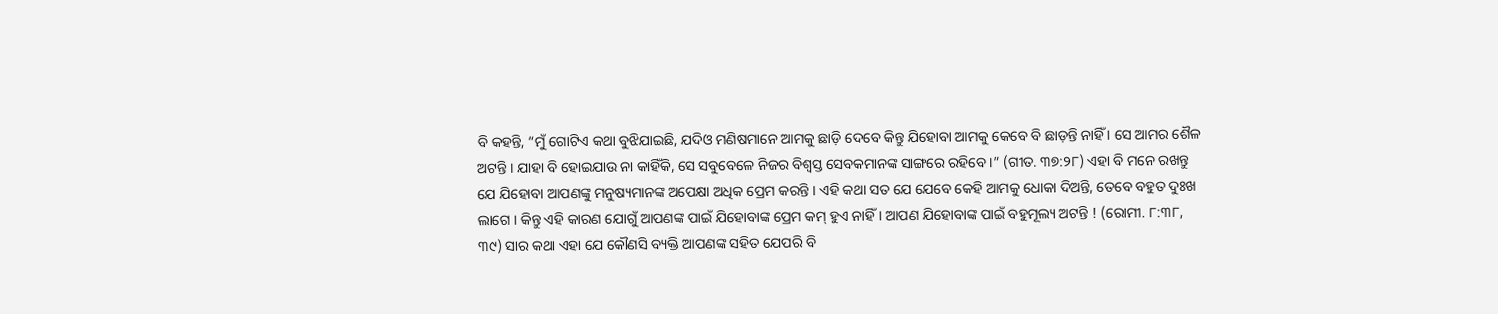ବି କହନ୍ତି, “ମୁଁ ଗୋଟିଏ କଥା ବୁଝିଯାଇଛି, ଯଦିଓ ମଣିଷମାନେ ଆମକୁ ଛାଡ଼ି ଦେବେ କିନ୍ତୁ ଯିହୋବା ଆମକୁ କେବେ ବି ଛାଡ଼ନ୍ତି ନାହିଁ । ସେ ଆମର ଶୈଳ ଅଟନ୍ତି । ଯାହା ବି ହୋଇଯାଉ ନା କାହିଁକି, ସେ ସବୁବେଳେ ନିଜର ବିଶ୍ୱସ୍ତ ସେବକମାନଙ୍କ ସାଙ୍ଗରେ ରହିବେ ।” (ଗୀତ. ୩୭:୨୮) ଏହା ବି ମନେ ରଖନ୍ତୁ ଯେ ଯିହୋବା ଆପଣଙ୍କୁ ମନୁଷ୍ୟମାନଙ୍କ ଅପେକ୍ଷା ଅଧିକ ପ୍ରେମ କରନ୍ତି । ଏହି କଥା ସତ ଯେ ଯେବେ କେହି ଆମକୁ ଧୋକା ଦିଅନ୍ତି, ତେବେ ବହୁତ ଦୁଃଖ ଲାଗେ । କିନ୍ତୁ ଏହି କାରଣ ଯୋଗୁଁ ଆପଣଙ୍କ ପାଇଁ ଯିହୋବାଙ୍କ ପ୍ରେମ କମ୍ ହୁଏ ନାହିଁ । ଆପଣ ଯିହୋବାଙ୍କ ପାଇଁ ବହୁମୂଲ୍ୟ ଅଟନ୍ତି ! (ରୋମୀ. ୮:୩୮, ୩୯) ସାର କଥା ଏହା ଯେ କୌଣସି ବ୍ୟକ୍ତି ଆପଣଙ୍କ ସହିତ ଯେପରି ବି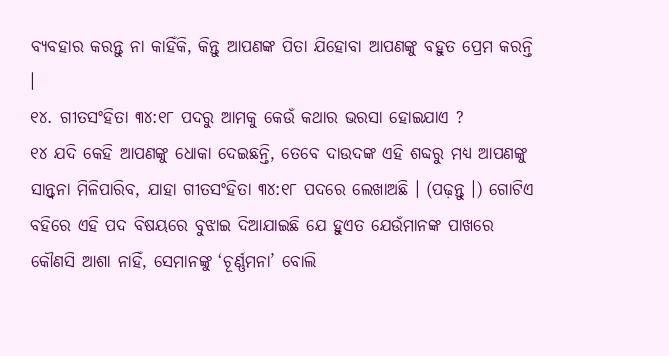ବ୍ୟବହାର କରନ୍ତୁ ନା କାହିଁକି, କିନ୍ତୁ ଆପଣଙ୍କ ପିତା ଯିହୋବା ଆପଣଙ୍କୁ ବହୁତ ପ୍ରେମ କରନ୍ତି ।
୧୪. ଗୀତସଂହିତା ୩୪:୧୮ ପଦରୁ ଆମକୁ କେଉଁ କଥାର ଭରସା ହୋଇଯାଏ ?
୧୪ ଯଦି କେହି ଆପଣଙ୍କୁ ଧୋକା ଦେଇଛନ୍ତି, ତେବେ ଦାଉଦଙ୍କ ଏହି ଶବ୍ଦରୁ ମଧ୍ୟ ଆପଣଙ୍କୁ ସାନ୍ତ୍ୱନା ମିଳିପାରିବ, ଯାହା ଗୀତସଂହିତା ୩୪:୧୮ ପଦରେ ଲେଖାଅଛି । (ପଢ଼ନ୍ତୁ ।) ଗୋଟିଏ ବହିରେ ଏହି ପଦ ବିଷୟରେ ବୁଝାଇ ଦିଆଯାଇଛି ଯେ ହୁଏତ ଯେଉଁମାନଙ୍କ ପାଖରେ କୌଣସି ଆଶା ନାହିଁ, ସେମାନଙ୍କୁ ‘ଚୂର୍ଣ୍ଣମନା’ ବୋଲି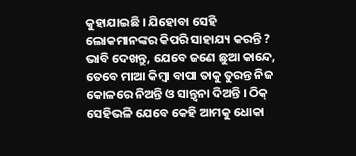କୁହାଯାଇଛି । ଯିହୋବା ସେହି ଲୋକମାନଙ୍କର କିପରି ସାହାଯ୍ୟ କରନ୍ତି ? ଭାବି ଦେଖନ୍ତୁ, ଯେବେ ଜଣେ ଛୁଆ କାନ୍ଦେ, ତେବେ ମାଆ କିମ୍ବା ବାପା ତାକୁ ତୁରନ୍ତ ନିଜ କୋଳରେ ନିଅନ୍ତି ଓ ସାନ୍ତ୍ୱନା ଦିଅନ୍ତି । ଠିକ୍ ସେହିଭଳି ଯେବେ କେହି ଆମକୁ ଧୋକା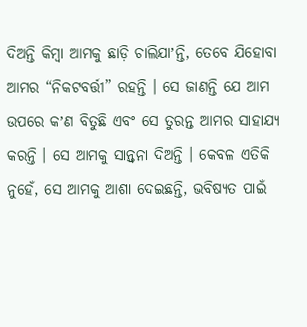ଦିଅନ୍ତି କିମ୍ବା ଆମକୁ ଛାଡ଼ି ଚାଲିଯାʼନ୍ତି, ତେବେ ଯିହୋବା ଆମର “ନିକଟବର୍ତ୍ତୀ” ରହନ୍ତି । ସେ ଜାଣନ୍ତି ଯେ ଆମ ଉପରେ କʼଣ ବିତୁଛି ଏବଂ ସେ ତୁରନ୍ତ ଆମର ସାହାଯ୍ୟ କରନ୍ତି । ସେ ଆମକୁ ସାନ୍ତ୍ୱନା ଦିଅନ୍ତି । କେବଳ ଏତିକି ନୁହେଁ, ସେ ଆମକୁ ଆଶା ଦେଇଛନ୍ତି, ଭବିଷ୍ୟତ ପାଇଁ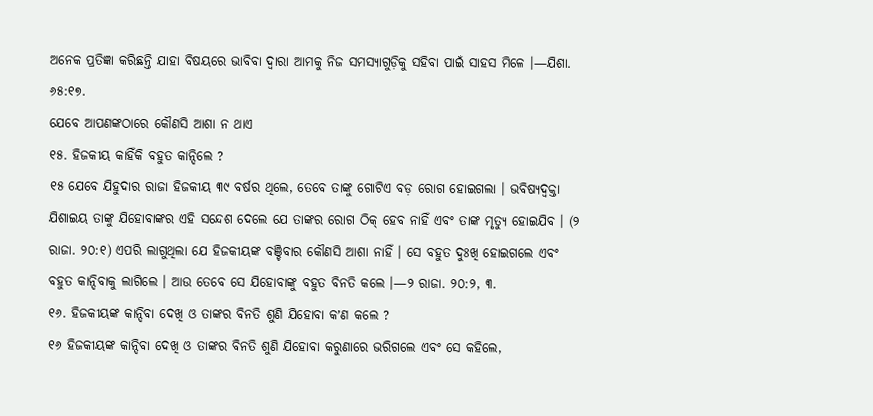ଅନେକ ପ୍ରତିଜ୍ଞା କରିଛନ୍ତି ଯାହା ବିଷୟରେ ଭାବିବା ଦ୍ୱାରା ଆମକୁ ନିଜ ସମସ୍ୟାଗୁଡ଼ିକୁ ସହିବା ପାଇଁ ସାହସ ମିଳେ ।—ଯିଶା. ୬୫:୧୭.
ଯେବେ ଆପଣଙ୍କଠାରେ କୌଣସି ଆଶା ନ ଥାଏ
୧୫. ହିଜକୀୟ କାହିଁକି ବହୁତ କାନ୍ଦିଲେ ?
୧୫ ଯେବେ ଯିହୁଦାର ରାଜା ହିଜକୀୟ ୩୯ ବର୍ଷର ଥିଲେ, ତେବେ ତାଙ୍କୁ ଗୋଟିଏ ବଡ଼ ରୋଗ ହୋଇଗଲା । ଭବିଷ୍ୟଦ୍ବକ୍ତା ଯିଶାଇୟ ତାଙ୍କୁ ଯିହୋବାଙ୍କର ଏହି ସନ୍ଦେଶ ଦେଲେ ଯେ ତାଙ୍କର ରୋଗ ଠିକ୍ ହେବ ନାହିଁ ଏବଂ ତାଙ୍କ ମୃତ୍ୟୁ ହୋଇଯିବ । (୨ ରାଜା. ୨୦:୧) ଏପରି ଲାଗୁଥିଲା ଯେ ହିଜକୀୟଙ୍କ ବଞ୍ଚିବାର କୌଣସି ଆଶା ନାହିଁ । ସେ ବହୁତ ଦୁଃଖି ହୋଇଗଲେ ଏବଂ ବହୁତ କାନ୍ଦିବାକୁ ଲାଗିଲେ । ଆଉ ତେବେ ସେ ଯିହୋବାଙ୍କୁ ବହୁତ ବିନତି କଲେ ।—୨ ରାଜା. ୨୦:୨, ୩.
୧୬. ହିଜକୀୟଙ୍କ କାନ୍ଦିବା ଦେଖି ଓ ତାଙ୍କର ବିନତି ଶୁଣି ଯିହୋବା କʼଣ କଲେ ?
୧୬ ହିଜକୀୟଙ୍କ କାନ୍ଦିବା ଦେଖି ଓ ତାଙ୍କର ବିନତି ଶୁଣି ଯିହୋବା କରୁଣାରେ ଭରିଗଲେ ଏବଂ ସେ କହିଲେ,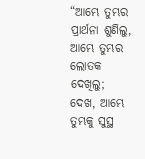“ଆମ୍ଭେ ତୁମ୍ଭର ପ୍ରାର୍ଥନା ଶୁଣିଲୁ, ଆମ୍ଭେ ତୁମ୍ଭର ଲୋତକ ଦେଖିଲୁ; ଦେଖ, ଆମ୍ଭେ ତୁମ୍ଭକୁ ସୁସ୍ଥ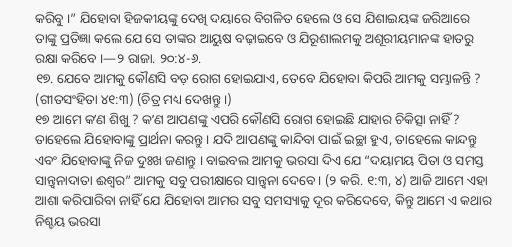କରିବୁ ।” ଯିହୋବା ହିଜକୀୟଙ୍କୁ ଦେଖି ଦୟାରେ ବିଗଳିତ ହେଲେ ଓ ସେ ଯିଶାଇୟଙ୍କ ଜରିଆରେ ତାଙ୍କୁ ପ୍ରତିଜ୍ଞା କଲେ ଯେ ସେ ତାଙ୍କର ଆୟୁଷ ବଢ଼ାଇବେ ଓ ଯିରୂଶାଲମକୁ ଅଶୂରୀୟମାନଙ୍କ ହାତରୁ ରକ୍ଷା କରିବେ ।—୨ ରାଜା. ୨୦:୪-୬.
୧୭. ଯେବେ ଆମକୁ କୌଣସି ବଡ଼ ରୋଗ ହୋଇଯାଏ, ତେବେ ଯିହୋବା କିପରି ଆମକୁ ସମ୍ଭାଳନ୍ତି ? (ଗୀତସଂହିତା ୪୧:୩) (ଚିତ୍ର ମଧ୍ୟ ଦେଖନ୍ତୁ ।)
୧୭ ଆମେ କʼଣ ଶିଖୁ ? କʼଣ ଆପଣଙ୍କୁ ଏପରି କୌଣସି ରୋଗ ହୋଇଛି ଯାହାର ଚିକିତ୍ସା ନାହିଁ ? ତାହେଲେ ଯିହୋବାଙ୍କୁ ପ୍ରାର୍ଥନା କରନ୍ତୁ । ଯଦି ଆପଣଙ୍କୁ କାନ୍ଦିବା ପାଇଁ ଇଚ୍ଛା ହୁଏ, ତାହେଲେ କାନ୍ଦନ୍ତୁ ଏବଂ ଯିହୋବାଙ୍କୁ ନିଜ ଦୁଃଖ ଜଣାନ୍ତୁ । ବାଇବଲ ଆମକୁ ଭରସା ଦିଏ ଯେ “ଦୟାମୟ ପିତା ଓ ସମସ୍ତ ସାନ୍ତ୍ୱନାଦାତା ଈଶ୍ୱର” ଆମକୁ ସବୁ ପରୀକ୍ଷାରେ ସାନ୍ତ୍ୱନା ଦେବେ । (୨ କରି. ୧:୩, ୪) ଆଜି ଆମେ ଏହା ଆଶା କରିପାରିବା ନାହିଁ ଯେ ଯିହୋବା ଆମର ସବୁ ସମସ୍ୟାକୁ ଦୂର କରିଦେବେ, କିନ୍ତୁ ଆମେ ଏ କଥାର ନିଶ୍ଚୟ ଭରସା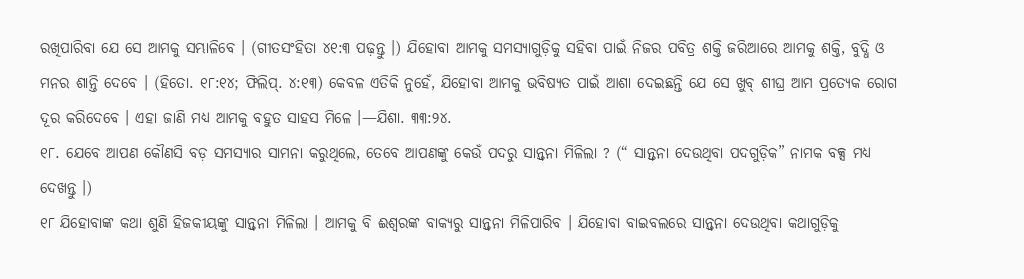ରଖିପାରିବା ଯେ ସେ ଆମକୁ ସମ୍ଭାଳିବେ । (ଗୀତସଂହିତା ୪୧:୩ ପଢ଼ନ୍ତୁ ।) ଯିହୋବା ଆମକୁ ସମସ୍ୟାଗୁଡ଼ିକୁ ସହିବା ପାଇଁ ନିଜର ପବିତ୍ର ଶକ୍ତି ଜରିଆରେ ଆମକୁ ଶକ୍ତି, ବୁଦ୍ଧି ଓ ମନର ଶାନ୍ତି ଦେବେ । (ହିତୋ. ୧୮:୧୪; ଫିଲିପ୍. ୪:୧୩) କେବଳ ଏତିକି ନୁହେଁ, ଯିହୋବା ଆମକୁ ଭବିଷ୍ୟତ ପାଇଁ ଆଶା ଦେଇଛନ୍ତି ଯେ ସେ ଖୁବ୍ ଶୀଘ୍ର ଆମ ପ୍ରତ୍ୟେକ ରୋଗ ଦୂର କରିଦେବେ । ଏହା ଜାଣି ମଧ୍ୟ ଆମକୁ ବହୁତ ସାହସ ମିଳେ ।—ଯିଶା. ୩୩:୨୪.
୧୮. ଯେବେ ଆପଣ କୌଣସି ବଡ଼ ସମସ୍ୟାର ସାମନା କରୁଥିଲେ, ତେବେ ଆପଣଙ୍କୁ କେଉଁ ପଦରୁ ସାନ୍ତ୍ୱନା ମିଳିଲା ? (“ ସାନ୍ତ୍ୱନା ଦେଉଥିବା ପଦଗୁଡ଼ିକ” ନାମକ ବକ୍ସ ମଧ୍ୟ ଦେଖନ୍ତୁ ।)
୧୮ ଯିହୋବାଙ୍କ କଥା ଶୁଣି ହିଜକୀୟଙ୍କୁ ସାନ୍ତ୍ୱନା ମିଳିଲା । ଆମକୁ ବି ଈଶ୍ୱରଙ୍କ ବାକ୍ୟରୁ ସାନ୍ତ୍ୱନା ମିଳିପାରିବ । ଯିହୋବା ବାଇବଲରେ ସାନ୍ତ୍ୱନା ଦେଉଥିବା କଥାଗୁଡ଼ିକୁ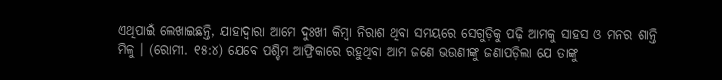ଏଥିପାଇଁ ଲେଖାଇଛନ୍ତି, ଯାହାଦ୍ୱାରା ଆମେ ଦୁଃଖୀ କିମ୍ବା ନିରାଶ ଥିବା ସମୟରେ ସେଗୁଡ଼ିକୁ ପଢ଼ି ଆମକୁ ସାହସ ଓ ମନର ଶାନ୍ତି ମିଳୁ । (ରୋମୀ. ୧୫:୪) ଯେବେ ପଶ୍ଚିମ ଆଫ୍ରିକାରେ ରହୁଥିବା ଆମ ଜଣେ ଭଉଣୀଙ୍କୁ ଜଣାପଡ଼ିଲା ଯେ ତାଙ୍କୁ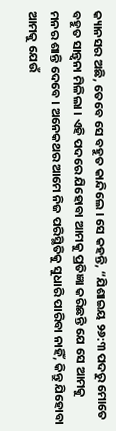କ୍ୟାନସର ଅଛି, ତେବେ ସେ ବହୁତ କାନ୍ଦିଲେ । ସେ କହନ୍ତି, “ଯିଶାଇୟ ୨୬:୩ ପଦରୁ ମୋତେ ବହୁତ ସାନ୍ତ୍ୱନା ମିଳିଲା । ଏହି ପଦରେ ଯିହୋବା ଆମକୁ ପ୍ରତିଜ୍ଞା କରିଛନ୍ତି ଯେ ସେ ଆମକୁ ମନର ଶାନ୍ତି ଦେବେ । ଅନେକଥର ଆମେ ନିଜ ପରିସ୍ଥିତିକୁ ସୁଧାରି ପାରିବା ନାହିଁ, କିନ୍ତୁ ଯିହୋବା ଆମକୁ ଯେଉଁ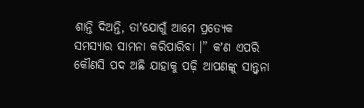ଶାନ୍ତି ଦିଅନ୍ତି, ତାʼଯୋଗୁଁ ଆମେ ପ୍ରତ୍ୟେକ ସମସ୍ୟାର ସାମନା କରିପାରିବା ।” କʼଣ ଏପରି କୌଣସି ପଦ ଅଛି ଯାହାକୁ ପଢ଼ି ଆପଣଙ୍କୁ ସାନ୍ତ୍ୱନା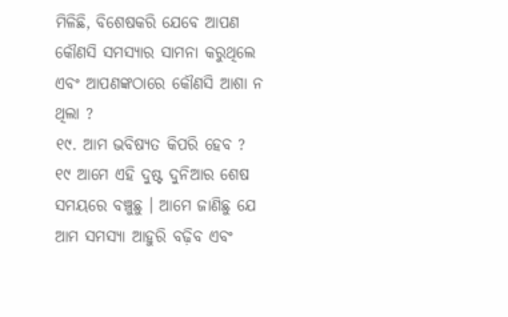ମିଳିଛି, ବିଶେଷକରି ଯେବେ ଆପଣ କୌଣସି ସମସ୍ୟାର ସାମନା କରୁଥିଲେ ଏବଂ ଆପଣଙ୍କଠାରେ କୌଣସି ଆଶା ନ ଥିଲା ?
୧୯. ଆମ ଭବିଷ୍ୟତ କିପରି ହେବ ?
୧୯ ଆମେ ଏହି ଦୁଷ୍ଟ ଦୁନିଆର ଶେଷ ସମୟରେ ବଞ୍ଚୁଛୁ । ଆମେ ଜାଣିଛୁ ଯେ ଆମ ସମସ୍ୟା ଆହୁରି ବଢ଼ିବ ଏବଂ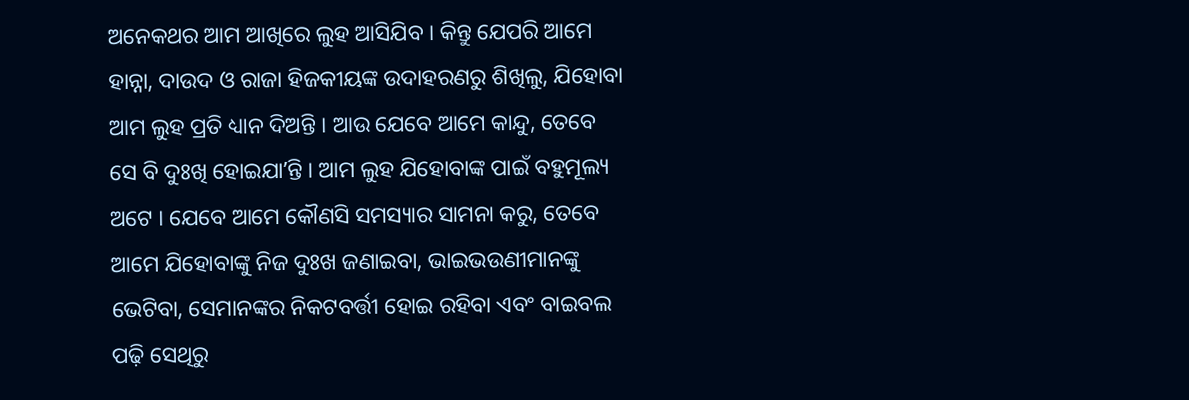ଅନେକଥର ଆମ ଆଖିରେ ଲୁହ ଆସିଯିବ । କିନ୍ତୁ ଯେପରି ଆମେ ହାନ୍ନା, ଦାଉଦ ଓ ରାଜା ହିଜକୀୟଙ୍କ ଉଦାହରଣରୁ ଶିଖିଲୁ, ଯିହୋବା ଆମ ଲୁହ ପ୍ରତି ଧ୍ୟାନ ଦିଅନ୍ତି । ଆଉ ଯେବେ ଆମେ କାନ୍ଦୁ, ତେବେ ସେ ବି ଦୁଃଖି ହୋଇଯାʼନ୍ତି । ଆମ ଲୁହ ଯିହୋବାଙ୍କ ପାଇଁ ବହୁମୂଲ୍ୟ ଅଟେ । ଯେବେ ଆମେ କୌଣସି ସମସ୍ୟାର ସାମନା କରୁ, ତେବେ ଆମେ ଯିହୋବାଙ୍କୁ ନିଜ ଦୁଃଖ ଜଣାଇବା, ଭାଇଭଉଣୀମାନଙ୍କୁ ଭେଟିବା, ସେମାନଙ୍କର ନିକଟବର୍ତ୍ତୀ ହୋଇ ରହିବା ଏବଂ ବାଇବଲ ପଢ଼ି ସେଥିରୁ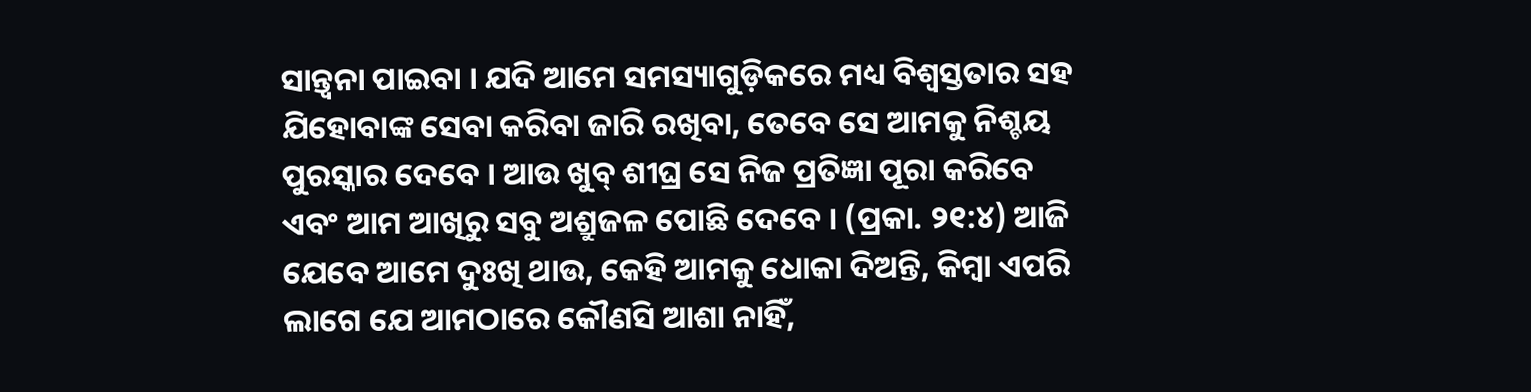ସାନ୍ତ୍ୱନା ପାଇବା । ଯଦି ଆମେ ସମସ୍ୟାଗୁଡ଼ିକରେ ମଧ୍ୟ ବିଶ୍ୱସ୍ତତାର ସହ ଯିହୋବାଙ୍କ ସେବା କରିବା ଜାରି ରଖିବା, ତେବେ ସେ ଆମକୁ ନିଶ୍ଚୟ ପୁରସ୍କାର ଦେବେ । ଆଉ ଖୁବ୍ ଶୀଘ୍ର ସେ ନିଜ ପ୍ରତିଜ୍ଞା ପୂରା କରିବେ ଏବଂ ଆମ ଆଖିରୁ ସବୁ ଅଶ୍ରୁଜଳ ପୋଛି ଦେବେ । (ପ୍ରକା. ୨୧:୪) ଆଜି ଯେବେ ଆମେ ଦୁଃଖି ଥାଉ, କେହି ଆମକୁ ଧୋକା ଦିଅନ୍ତି, କିମ୍ବା ଏପରି ଲାଗେ ଯେ ଆମଠାରେ କୌଣସି ଆଶା ନାହିଁ,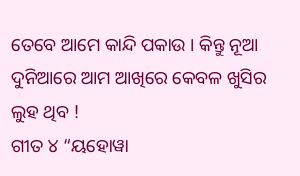ତେବେ ଆମେ କାନ୍ଦି ପକାଉ । କିନ୍ତୁ ନୂଆ ଦୁନିଆରେ ଆମ ଆଖିରେ କେବଳ ଖୁସିର ଲୁହ ଥିବ !
ଗୀତ ୪ “ୟହୋୱା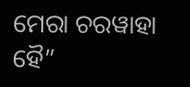ମେରା ଚରୱାହା ହୈ”